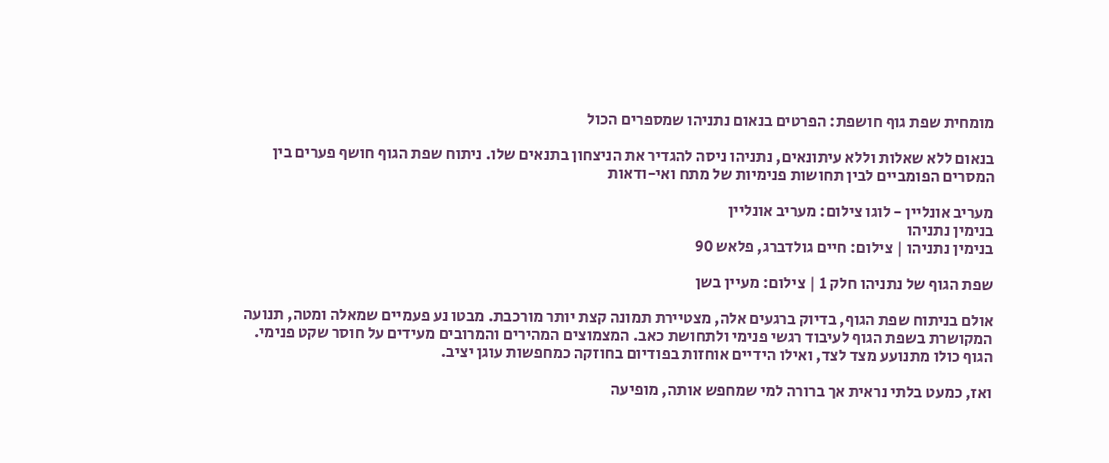מומחית שפת גוף חושפת: הפרטים בנאום נתניהו שמספרים הכול

בנאום ללא שאלות וללא עיתונאים, נתניהו ניסה להגדיר את הניצחון בתנאים שלו. ניתוח שפת הגוף חושף פערים בין המסרים הפומביים לבין תחושות פנימיות של מתח ואי-ודאות

מעריב אונליין - לוגו צילום: מעריב אונליין
בנימין נתניהו
בנימין נתניהו | צילום: חיים גולדברג, פלאש 90

שפת הגוף של נתניהו חלק 1 | צילום: מעיין בשן

אולם בניתוח שפת הגוף, בדיוק ברגעים אלה, מצטיירת תמונה קצת יותר מורכבת. מבטו נע פעמיים שמאלה ומטה, תנועה המקושרת בשפת הגוף לעיבוד רגשי פנימי ולתחושת כאב. המצמוצים המהירים והמרובים מעידים על חוסר שקט פנימי. הגוף כולו מתנועע מצד לצד, ואילו הידיים אוחזות בפודיום בחוזקה כמחפשות עוגן יציב.

ואז, כמעט בלתי נראית אך ברורה למי שמחפש אותה, מופיעה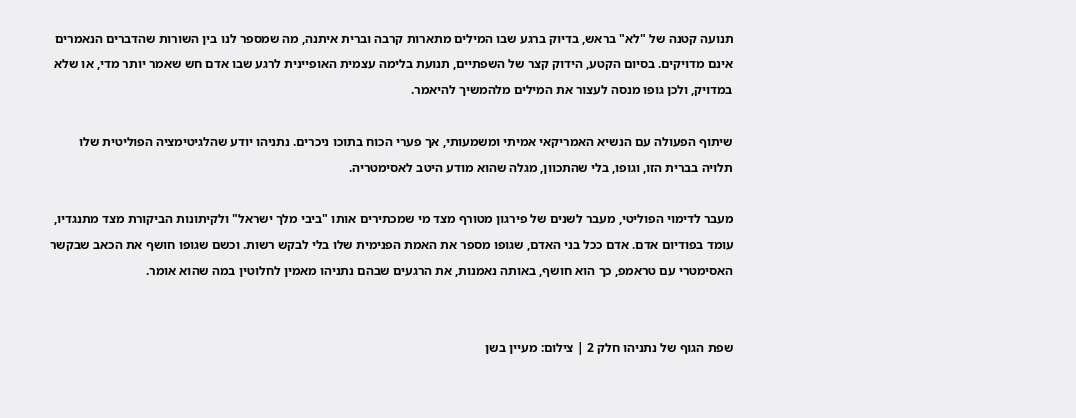תנועה קטנה של "לא" בראש, בדיוק ברגע שבו המילים מתארות קרבה וברית איתנה, מה שמספר לנו בין השורות שהדברים הנאמרים אינם מדויקים. בסיום הקטע, הידוק קצר של השפתיים, תנועת בלימה עצמית האופיינית לרגע שבו אדם חש שאמר יותר מדי, או שלא במדויק, ולכן גופו מנסה לעצור את המילים מלהמשיך להיאמר.

שיתוף הפעולה עם הנשיא האמריקאי אמיתי ומשמעותי, אך פערי הכוח בתוכו ניכרים. נתניהו יודע שהלגיטימציה הפוליטית שלו תלויה בברית הזו, וגופו, בלי שהתכוון, מגלה שהוא מודע היטב לאסימטריה.

מעבר לדימוי הפוליטי, מעבר לשנים של פירגון מטורף מצד מי שמכתירים אותו "ביבי מלך ישראל" ולקיתונות הביקורת מצד מתנגדיו, עומד בפודיום אדם. אדם ככל בני האדם, שגופו מספר את האמת הפנימית שלו בלי לבקש רשות. וכשם שגופו חושף את הכאב שבקשר האסימטרי עם טראמפ, כך הוא חושף, באותה נאמנות, את הרגעים שבהם נתניהו מאמין לחלוטין במה שהוא אומר.


שפת הגוף של נתניהו חלק 2 | צילום: מעיין בשן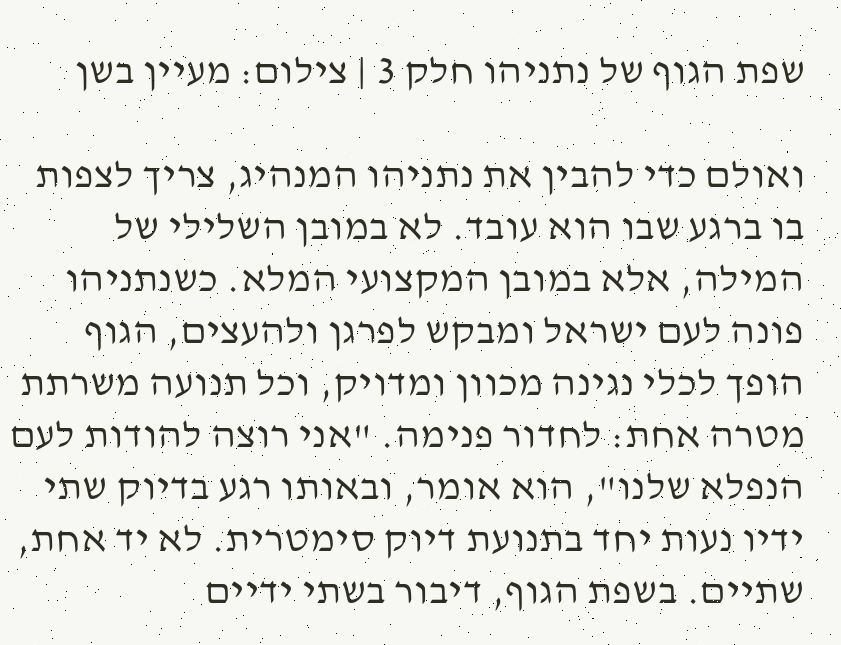שפת הגוף של נתניהו חלק 3 | צילום: מעיין בשן

ואולם כדי להבין את נתניהו המנהיג, צריך לצפות בו ברגע שבו הוא עובד. לא במובן השלילי של המילה, אלא במובן המקצועי המלא. כשנתניהו פונה לעם ישראל ומבקש לפרגן ולהעצים, הגוף הופך לכלי נגינה מכוון ומדויק, וכל תנועה משרתת מטרה אחת: לחדור פנימה. "אני רוצה להודות לעם הנפלא שלנו", הוא אומר, ובאותו רגע בדיוק שתי ידיו נעות יחד בתנועת דיוק סימטרית. לא יד אחת, שתיים. בשפת הגוף, דיבור בשתי ידיים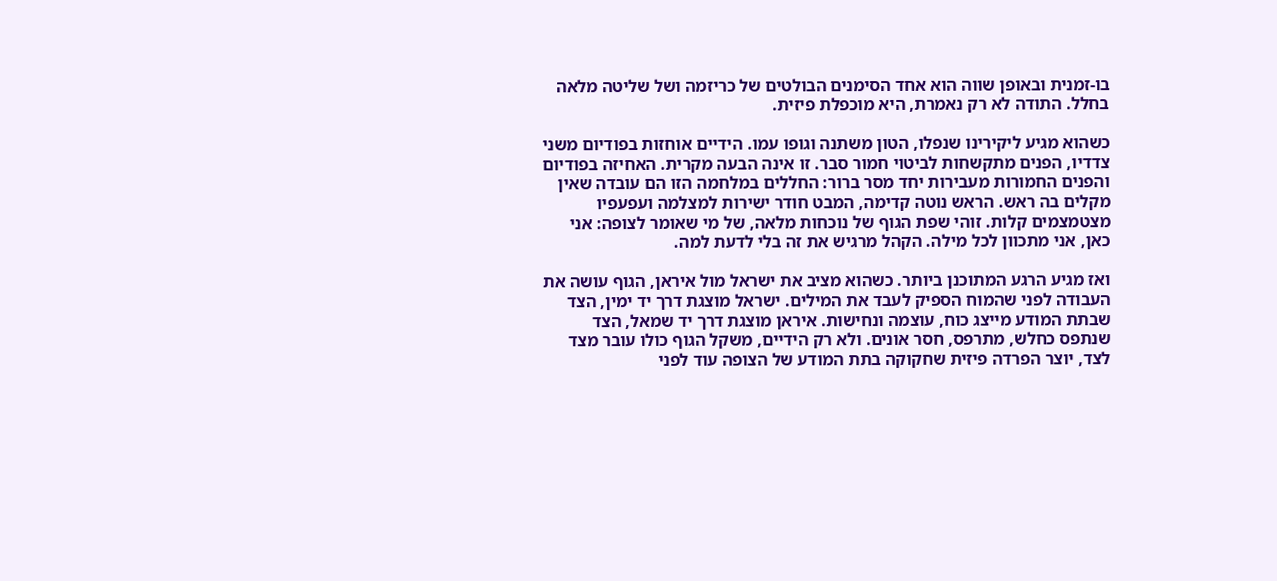בו-זמנית ובאופן שווה הוא אחד הסימנים הבולטים של כריזמה ושל שליטה מלאה בחלל. התודה לא רק נאמרת, היא מוכפלת פיזית.

כשהוא מגיע ליקירינו שנפלו, הטון משתנה וגופו עמו. הידיים אוחזות בפודיום משני צדדיו, הפנים מתקשחות לביטוי חמור סבר. זו אינה הבעה מקרית. האחיזה בפודיום והפנים החמורות מעבירות יחד מסר ברור: החללים במלחמה הזו הם עובדה שאין מקלים בה ראש. הראש נוטה קדימה, המבט חודר ישירות למצלמה ועפעפיו מצטמצמים קלות. זוהי שפת הגוף של נוכחות מלאה, של מי שאומר לצופה: אני כאן, אני מתכוון לכל מילה. הקהל מרגיש את זה בלי לדעת למה.

ואז מגיע הרגע המתוכנן ביותר. כשהוא מציב את ישראל מול איראן, הגוף עושה את העבודה לפני שהמוח הספיק לעבד את המילים. ישראל מוצגת דרך יד ימין, הצד שבתת המודע מייצג כוח, עוצמה ונחישות. איראן מוצגת דרך יד שמאל, הצד שנתפס כחלש, מתרפס, חסר אונים. ולא רק הידיים, משקל הגוף כולו עובר מצד לצד, יוצר הפרדה פיזית שחקוקה בתת המודע של הצופה עוד לפני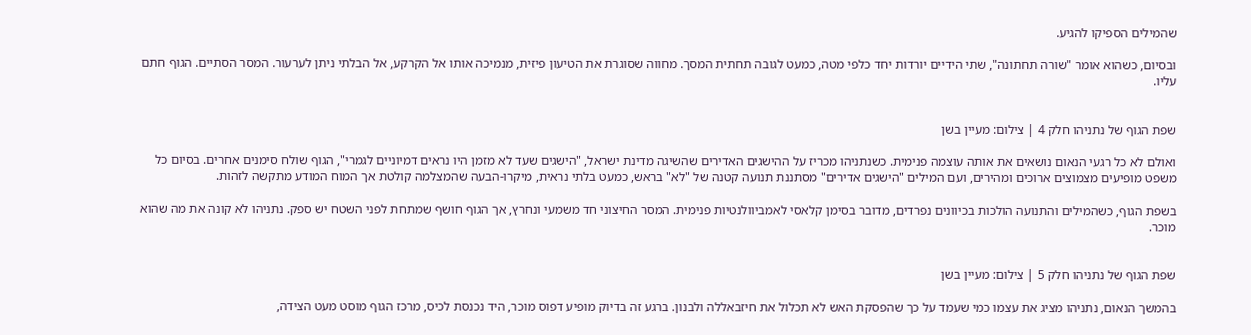שהמילים הספיקו להגיע.

ובסיום, כשהוא אומר "שורה תחתונה", שתי הידיים יורדות יחד כלפי מטה, כמעט לגובה תחתית המסך. מחווה שסוגרת את הטיעון פיזית, מנמיכה אותו אל הקרקע, אל הבלתי ניתן לערעור. המסר הסתיים. הגוף חתם עליו.


שפת הגוף של נתניהו חלק 4 | צילום: מעיין בשן

ואולם לא כל רגעי הנאום נושאים את אותה עוצמה פנימית. כשנתניהו מכריז על ההישגים האדירים שהשיגה מדינת ישראל, "הישגים שעד לא מזמן היו נראים דמיוניים לגמרי", הגוף שולח סימנים אחרים. בסיום כל משפט מופיעים מצמוצים ארוכים ומהירים, ועם המילים "הישגים אדירים" מסתננת תנועה קטנה של "לא" בראש, כמעט בלתי נראית, מיקרו-הבעה שהמצלמה קולטת אך המוח המודע מתקשה לזהות.

בשפת הגוף, כשהמילים והתנועה הולכות בכיוונים נפרדים, מדובר בסימן קלאסי לאמביוולנטיות פנימית. המסר החיצוני חד משמעי ונחרץ, אך הגוף חושף שמתחת לפני השטח יש ספק. נתניהו לא קונה את מה שהוא מוכר.


שפת הגוף של נתניהו חלק 5 | צילום: מעיין בשן

בהמשך הנאום, נתניהו מציג את עצמו כמי שעמד על כך שהפסקת האש לא תכלול את חיזבאללה ולבנון. ברגע זה בדיוק מופיע דפוס מוכר, היד נכנסת לכיס, מרכז הגוף מוסט מעט הצידה,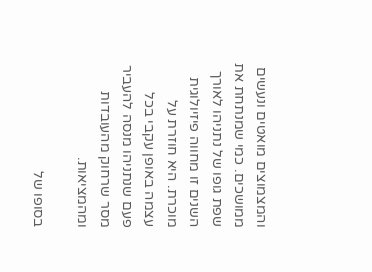והמצמוצים מואטים ונעשים ממושכים. כמי שמנתחת את שפת גופו של נתניהו לאורך השנים זו מחווה פיזיולוגית מוכרת. היא חוזרת על עצמה באופן עקבי בכל פעם שנתניהו מנסה להעביר מסר שרחוק מהעובדות ומהמציאות.

בסופו של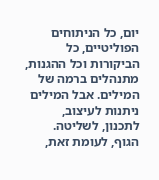יום, כל הניתוחים הפוליטיים, כל הביקורות וכל ההגנות, מתנהלים ברמה של המילים. אבל המילים ניתנות לעיצוב, לתכנון, לשליטה. הגוף, לעומת זאת,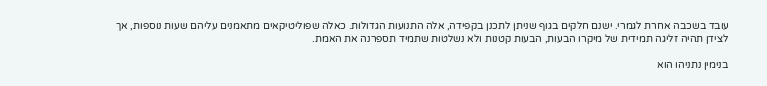עובד בשכבה אחרת לגמרי. ישנם חלקים בגוף שניתן לתכנן בקפידה, אלה התנועות הגדולות. כאלה שפוליטיקאים מתאמנים עליהם שעות נוספות, אך לצידן תהיה זליגה תמידית של מיקרו הבעות, הבעות קטנות ולא נשלטות שתמיד תספרנה את האמת.

בנימין נתניהו הוא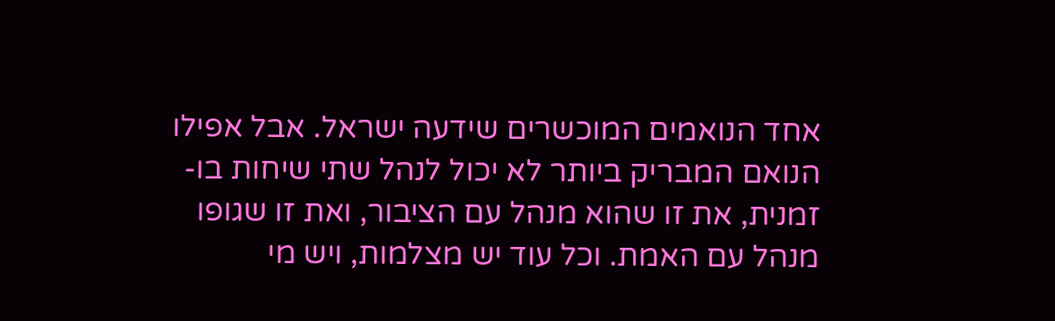אחד הנואמים המוכשרים שידעה ישראל. אבל אפילו הנואם המבריק ביותר לא יכול לנהל שתי שיחות בו-זמנית, את זו שהוא מנהל עם הציבור, ואת זו שגופו מנהל עם האמת. וכל עוד יש מצלמות, ויש מי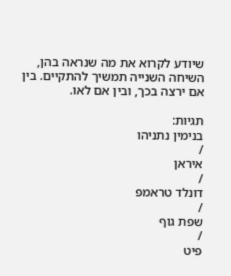שיודע לקרוא את מה שנראה בהן, השיחה השנייה תמשיך להתקיים. בין אם ירצה בכך, ובין אם לאו.

תגיות:
בנימין נתניהו
/
איראן
/
דונלד טראמפ
/
שפת גוף
/
פיט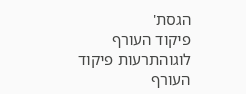הגסת'
פיקוד העורף לוגוהתרעות פיקוד העורף